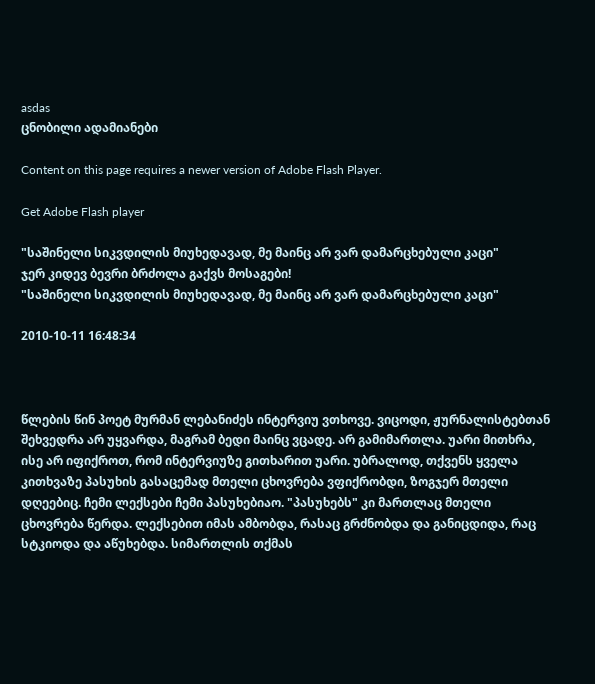asdas
ცნობილი ადამიანები

Content on this page requires a newer version of Adobe Flash Player.

Get Adobe Flash player

"საშინელი სიკვდილის მიუხედავად, მე მაინც არ ვარ დამარცხებული კაცი"
ჯერ კიდევ ბევრი ბრძოლა გაქვს მოსაგები!
"საშინელი სიკვდილის მიუხედავად, მე მაინც არ ვარ დამარცხებული კაცი"

2010-10-11 16:48:34



წლების წინ პოეტ მურმან ლებანიძეს ინტერვიუ ვთხოვე. ვიცოდი, ჟურნალისტებთან შეხვედრა არ უყვარდა, მაგრამ ბედი მაინც ვცადე. არ გამიმართლა. უარი მითხრა, ისე არ იფიქროთ, რომ ინტერვიუზე გითხარით უარი. უბრალოდ, თქვენს ყველა კითხვაზე პასუხის გასაცემად მთელი ცხოვრება ვფიქრობდი, ზოგჯერ მთელი დღეებიც. ჩემი ლექსები ჩემი პასუხებიაო. "პასუხებს" კი მართლაც მთელი ცხოვრება წერდა. ლექსებით იმას ამბობდა, რასაც გრძნობდა და განიცდიდა, რაც სტკიოდა და აწუხებდა. სიმართლის თქმას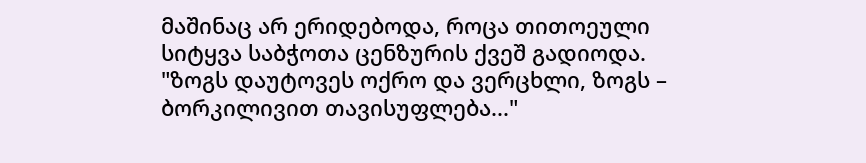მაშინაც არ ერიდებოდა, როცა თითოეული სიტყვა საბჭოთა ცენზურის ქვეშ გადიოდა. "ზოგს დაუტოვეს ოქრო და ვერცხლი, ზოგს – ბორკილივით თავისუფლება..."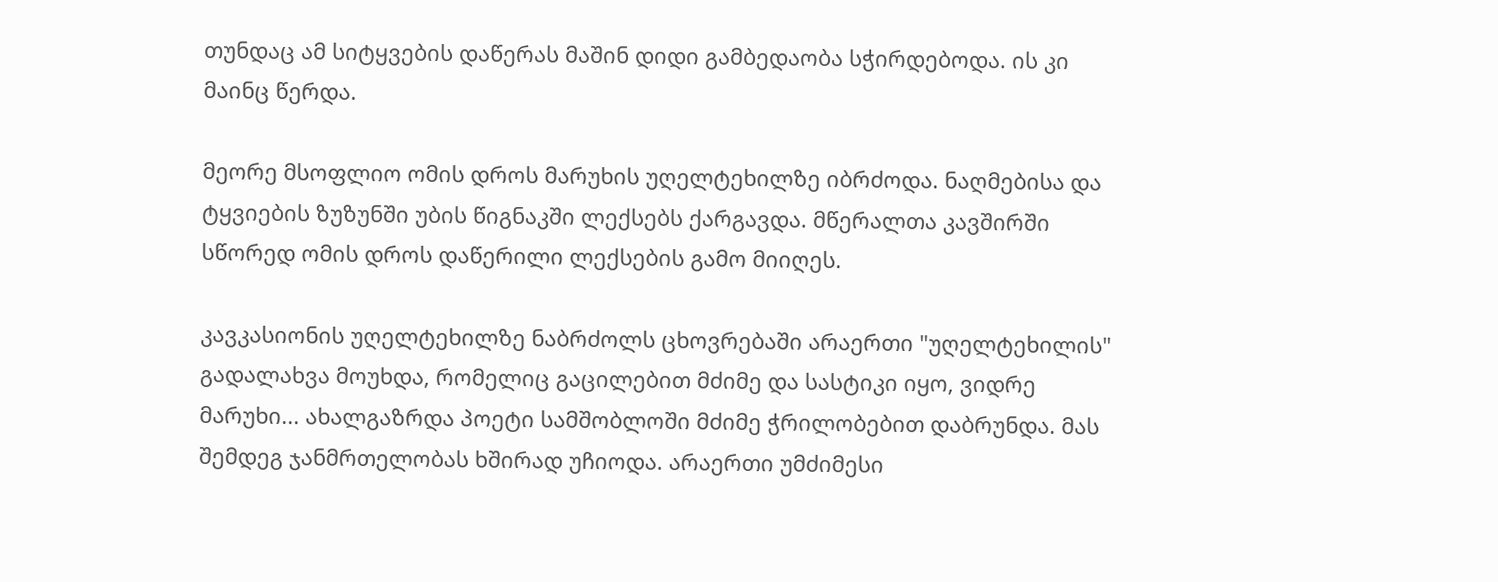თუნდაც ამ სიტყვების დაწერას მაშინ დიდი გამბედაობა სჭირდებოდა. ის კი მაინც წერდა.

მეორე მსოფლიო ომის დროს მარუხის უღელტეხილზე იბრძოდა. ნაღმებისა და ტყვიების ზუზუნში უბის წიგნაკში ლექსებს ქარგავდა. მწერალთა კავშირში სწორედ ომის დროს დაწერილი ლექსების გამო მიიღეს.

კავკასიონის უღელტეხილზე ნაბრძოლს ცხოვრებაში არაერთი "უღელტეხილის" გადალახვა მოუხდა, რომელიც გაცილებით მძიმე და სასტიკი იყო, ვიდრე მარუხი... ახალგაზრდა პოეტი სამშობლოში მძიმე ჭრილობებით დაბრუნდა. მას შემდეგ ჯანმრთელობას ხშირად უჩიოდა. არაერთი უმძიმესი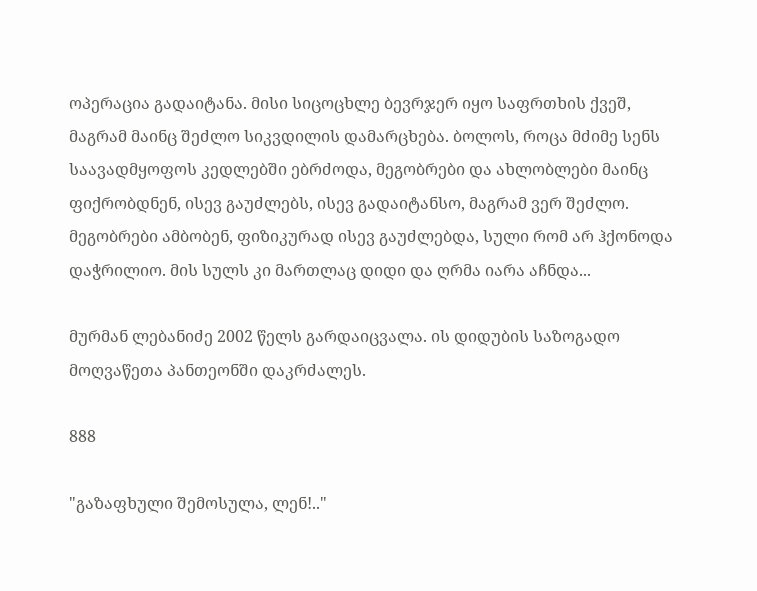ოპერაცია გადაიტანა. მისი სიცოცხლე ბევრჯერ იყო საფრთხის ქვეშ, მაგრამ მაინც შეძლო სიკვდილის დამარცხება. ბოლოს, როცა მძიმე სენს საავადმყოფოს კედლებში ებრძოდა, მეგობრები და ახლობლები მაინც ფიქრობდნენ, ისევ გაუძლებს, ისევ გადაიტანსო, მაგრამ ვერ შეძლო. მეგობრები ამბობენ, ფიზიკურად ისევ გაუძლებდა, სული რომ არ ჰქონოდა დაჭრილიო. მის სულს კი მართლაც დიდი და ღრმა იარა აჩნდა...

მურმან ლებანიძე 2002 წელს გარდაიცვალა. ის დიდუბის საზოგადო მოღვაწეთა პანთეონში დაკრძალეს.

888

"გაზაფხული შემოსულა, ლენ!.."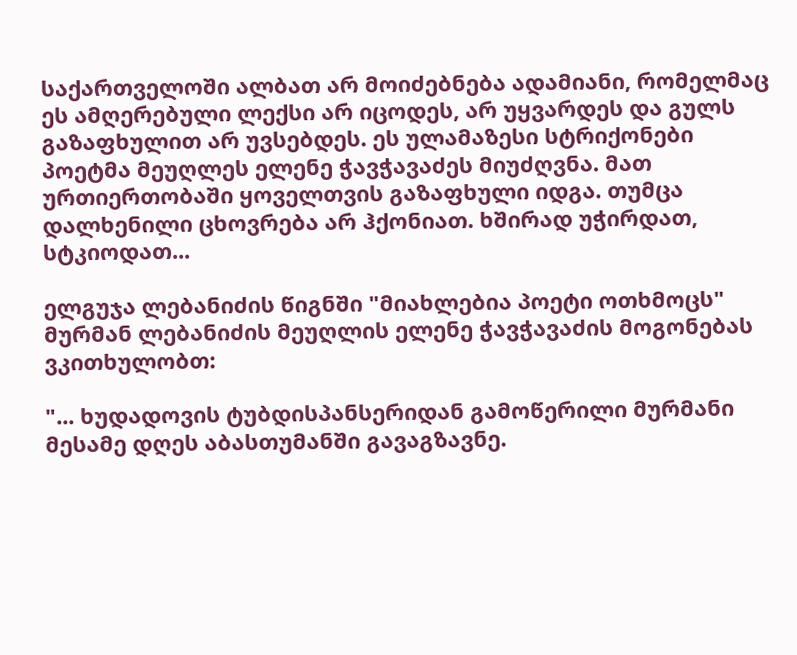საქართველოში ალბათ არ მოიძებნება ადამიანი, რომელმაც ეს ამღერებული ლექსი არ იცოდეს, არ უყვარდეს და გულს გაზაფხულით არ უვსებდეს. ეს ულამაზესი სტრიქონები პოეტმა მეუღლეს ელენე ჭავჭავაძეს მიუძღვნა. მათ ურთიერთობაში ყოველთვის გაზაფხული იდგა. თუმცა დალხენილი ცხოვრება არ ჰქონიათ. ხშირად უჭირდათ, სტკიოდათ...

ელგუჯა ლებანიძის წიგნში "მიახლებია პოეტი ოთხმოცს" მურმან ლებანიძის მეუღლის ელენე ჭავჭავაძის მოგონებას ვკითხულობთ:

"... ხუდადოვის ტუბდისპანსერიდან გამოწერილი მურმანი მესამე დღეს აბასთუმანში გავაგზავნე.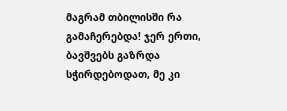მაგრამ თბილისში რა გამაჩერებდა! ჯერ ერთი, ბავშვებს გაზრდა სჭირდებოდათ, მე კი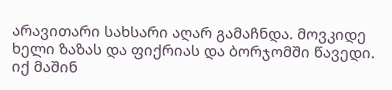არავითარი სახსარი აღარ გამაჩნდა. მოვკიდე ხელი ზაზას და ფიქრიას და ბორჯომში წავედი. იქ მაშინ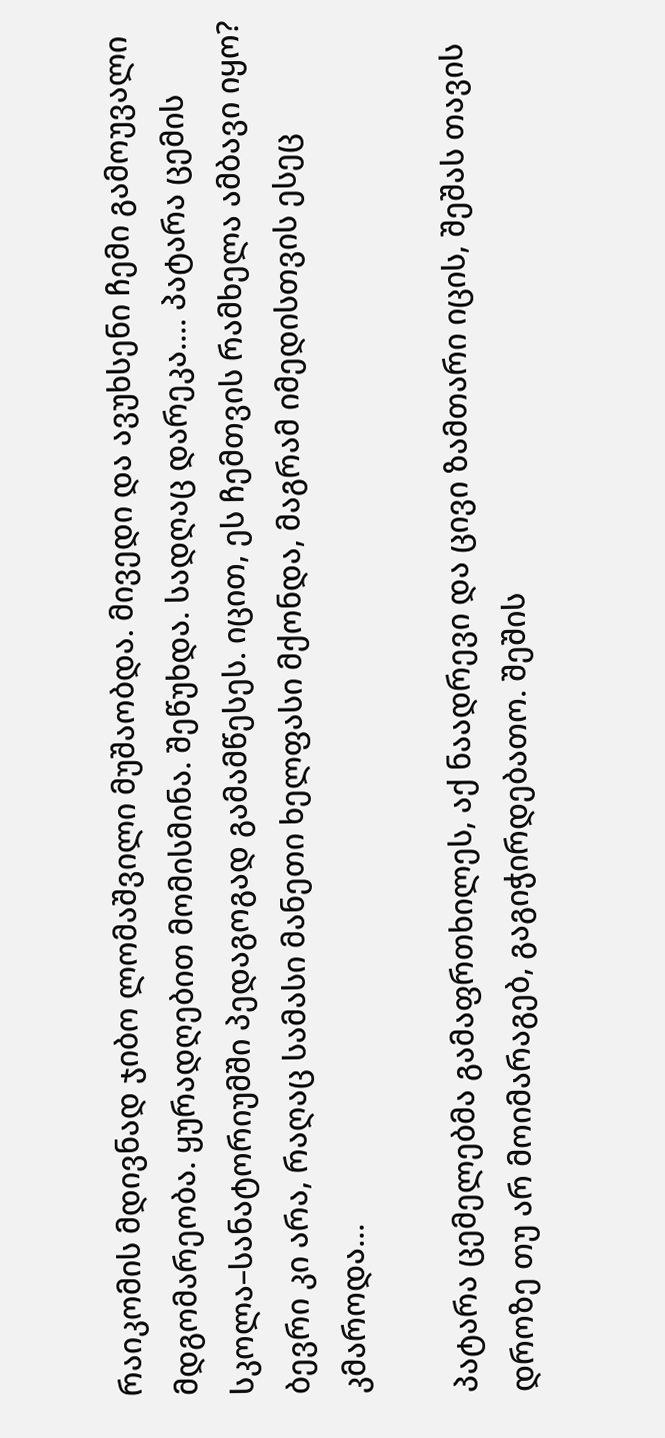რაიკომის მდივნად ჯიბო ლომაშვილი მუშაობდა. მივედი და ავუხსენი ჩემი გამოუვალი მდგომარეობა. ყურადღებით მომისმინა. შეწუხდა. სადღაც დარეკა.... პატარა ცემის სკოლა–სანატორიუმში პედაგოგად გამამწესეს. იცით, ეს ჩემთვის რამხელა ამბავი იყო? ბევრი კი არა, რაღაც სამასი მანეთი ხელფასი მქონდა, მაგრამ იმედისთვის ესეც კმაროდა...

პატარა ცემელებმა გამაფრთხილეს, აქ ნაადრევი და ცივი ზამთარი იცის, შეშას თავის დროზე თუ არ მოიმარაგებ, გაგიჭირდებათო. შეშის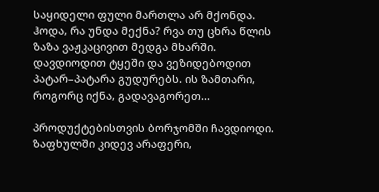საყიდელი ფული მართლა არ მქონდა. ჰოდა, რა უნდა მექნა? რვა თუ ცხრა წლის ზაზა ვაჟკაცივით მედგა მხარში. დავდიოდით ტყეში და ვეზიდებოდით პატარ–პატარა გუდურებს. ის ზამთარი, როგორც იქნა, გადავაგორეთ...

პროდუქტებისთვის ბორჯომში ჩავდიოდი. ზაფხულში კიდევ არაფერი,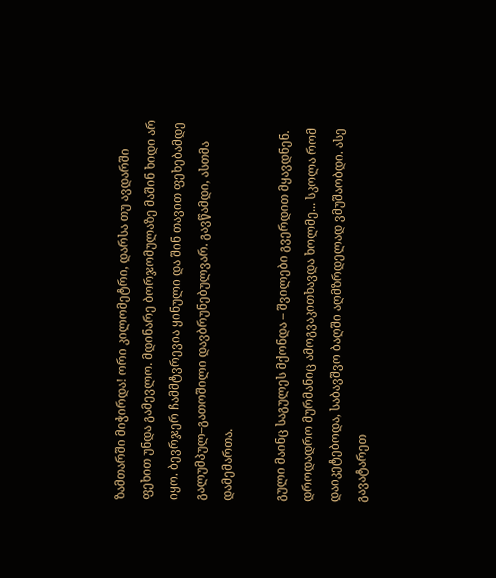ზამთარში მიჭირდა! ორი კილომეტრი, დარსა თუ ავდარში ფეხით უნდა გამევლო. მდინარე ბორჯომულაზე მაშინ ხიდი არ იყო. ბევრჯერ ჩამმტვრევია ყინული და შინ თავით ფეხებამდე გალუმპულ–გათოშილი დავბრუნებულვარ. გავწამდი, ასთმა დამემართა.

გული მაინც საგულეს მქონდა – შვილები გვერდით მყავდნენ. დროდადრო მურმანიც ამოგვაკითხავდა ხოლმე... სკოლა რომ დაიკეტებოდა, საბავშვო ბაღში აღმზრდელად ვმუშაობდი. ასე გავატარეთ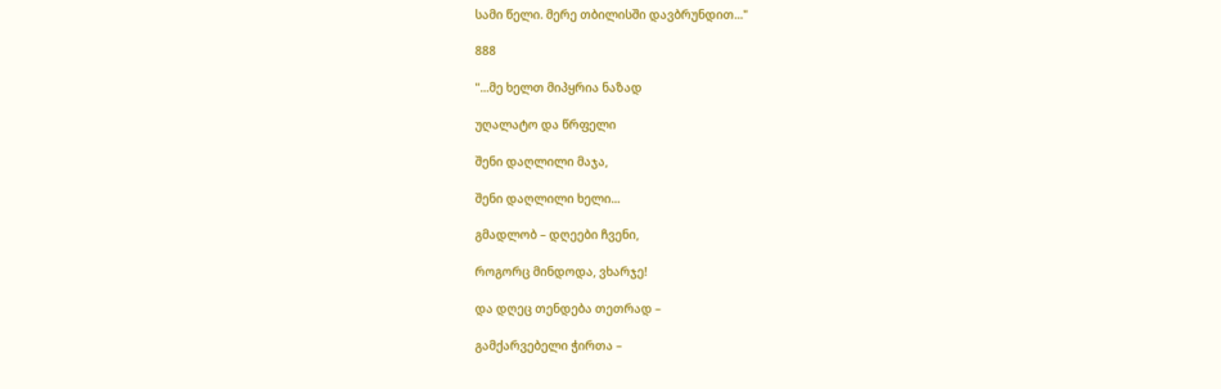სამი წელი. მერე თბილისში დავბრუნდით..."

888

"...მე ხელთ მიპყრია ნაზად

უღალატო და წრფელი

შენი დაღლილი მაჯა,

შენი დაღლილი ხელი...

გმადლობ – დღეები ჩვენი,

როგორც მინდოდა, ვხარჯე!

და დღეც თენდება თეთრად –

გამქარვებელი ჭირთა –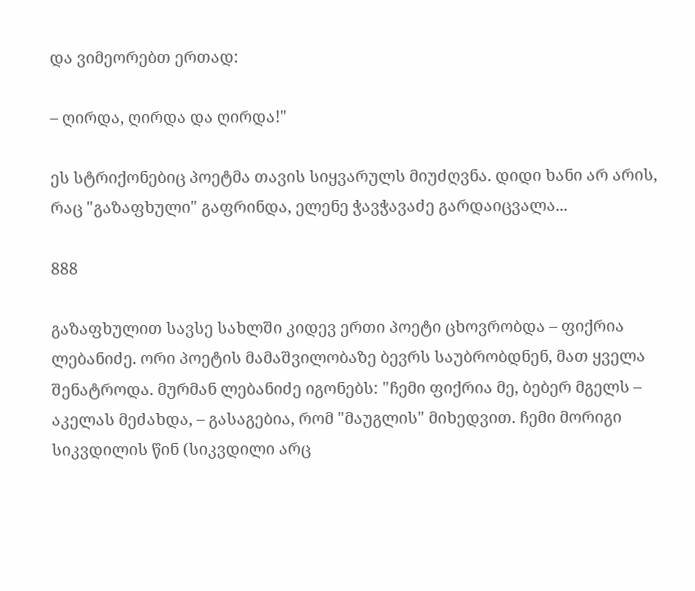და ვიმეორებთ ერთად:

– ღირდა, ღირდა და ღირდა!"

ეს სტრიქონებიც პოეტმა თავის სიყვარულს მიუძღვნა. დიდი ხანი არ არის, რაც "გაზაფხული" გაფრინდა, ელენე ჭავჭავაძე გარდაიცვალა...

888

გაზაფხულით სავსე სახლში კიდევ ერთი პოეტი ცხოვრობდა – ფიქრია ლებანიძე. ორი პოეტის მამაშვილობაზე ბევრს საუბრობდნენ, მათ ყველა შენატროდა. მურმან ლებანიძე იგონებს: "ჩემი ფიქრია მე, ბებერ მგელს – აკელას მეძახდა, – გასაგებია, რომ "მაუგლის" მიხედვით. ჩემი მორიგი სიკვდილის წინ (სიკვდილი არც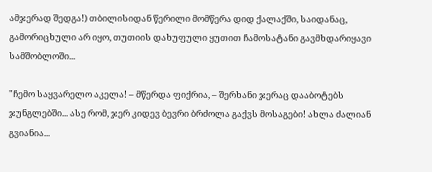ამჯერად შედგა!) თბილისიდან წერილი მომწერა დიდ ქალაქში, საიდანაც, გამორიცხული არ იყო, თუთიის დახუფული ყუთით ჩამოსატანი გავმხდარიყავი სამშობლოში...

"ჩემო საყვარელო აკელა! – მწერდა ფიქრია, – შერხანი ჯერაც დააბოტებს ჯუნგლებში... ასე რომ, ჯერ კიდევ ბევრი ბრძოლა გაქვს მოსაგები! ახლა ძალიან გვიანია...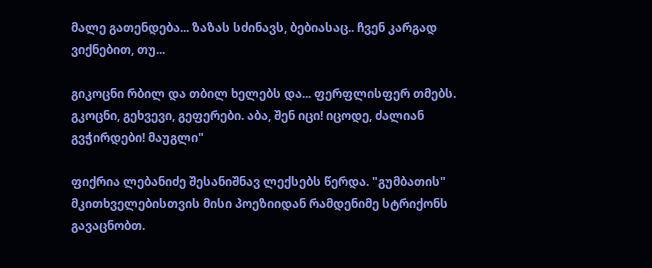მალე გათენდება... ზაზას სძინავს, ბებიასაც.. ჩვენ კარგად ვიქნებით, თუ...

გიკოცნი რბილ და თბილ ხელებს და... ფერფლისფერ თმებს. გკოცნი, გეხვევი, გეფერები. აბა, შენ იცი! იცოდე, ძალიან გვჭირდები! მაუგლი"

ფიქრია ლებანიძე შესანიშნავ ლექსებს წერდა. "გუმბათის" მკითხველებისთვის მისი პოეზიიდან რამდენიმე სტრიქონს გავაცნობთ.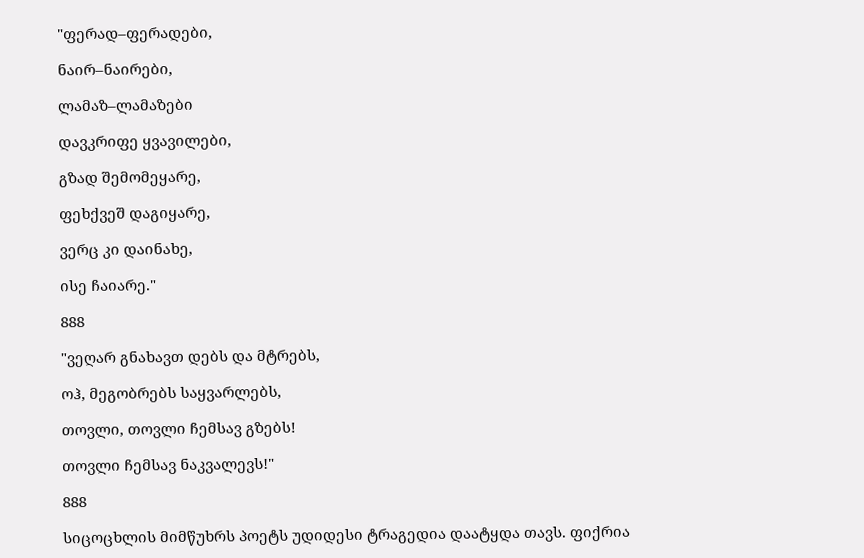"ფერად–ფერადები,

ნაირ–ნაირები,

ლამაზ–ლამაზები

დავკრიფე ყვავილები,

გზად შემომეყარე,

ფეხქვეშ დაგიყარე,

ვერც კი დაინახე,

ისე ჩაიარე."

888

"ვეღარ გნახავთ დებს და მტრებს,

ოჰ, მეგობრებს საყვარლებს,

თოვლი, თოვლი ჩემსავ გზებს!

თოვლი ჩემსავ ნაკვალევს!"

888

სიცოცხლის მიმწუხრს პოეტს უდიდესი ტრაგედია დაატყდა თავს. ფიქრია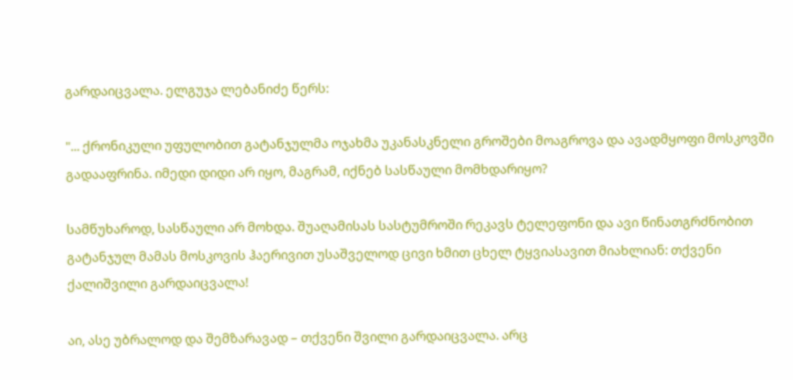გარდაიცვალა. ელგუჯა ლებანიძე წერს:

"... ქრონიკული უფულობით გატანჯულმა ოჯახმა უკანასკნელი გროშები მოაგროვა და ავადმყოფი მოსკოვში გადააფრინა. იმედი დიდი არ იყო, მაგრამ, იქნებ სასწაული მომხდარიყო?

სამწუხაროდ, სასწაული არ მოხდა. შუაღამისას სასტუმროში რეკავს ტელეფონი და ავი წინათგრძნობით გატანჯულ მამას მოსკოვის ჰაერივით უსაშველოდ ცივი ხმით ცხელ ტყვიასავით მიახლიან: თქვენი ქალიშვილი გარდაიცვალა!

აი, ასე უბრალოდ და შემზარავად – თქვენი შვილი გარდაიცვალა. არც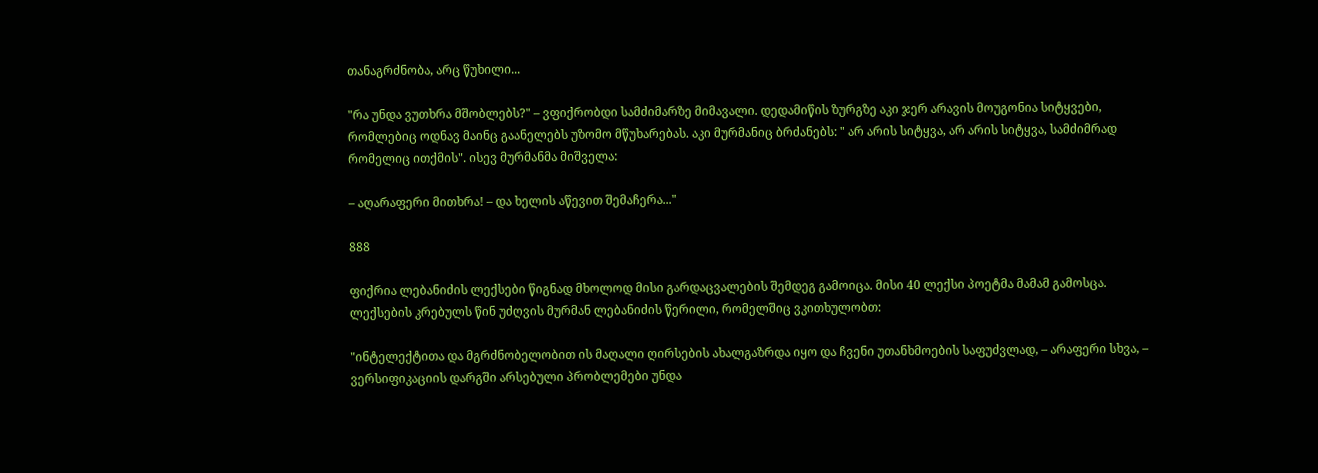თანაგრძნობა, არც წუხილი...

"რა უნდა ვუთხრა მშობლებს?" – ვფიქრობდი სამძიმარზე მიმავალი. დედამიწის ზურგზე აკი ჯერ არავის მოუგონია სიტყვები, რომლებიც ოდნავ მაინც გაანელებს უზომო მწუხარებას. აკი მურმანიც ბრძანებს: " არ არის სიტყვა, არ არის სიტყვა, სამძიმრად რომელიც ითქმის". ისევ მურმანმა მიშველა:

– აღარაფერი მითხრა! – და ხელის აწევით შემაჩერა..."

888

ფიქრია ლებანიძის ლექსები წიგნად მხოლოდ მისი გარდაცვალების შემდეგ გამოიცა. მისი 40 ლექსი პოეტმა მამამ გამოსცა. ლექსების კრებულს წინ უძღვის მურმან ლებანიძის წერილი, რომელშიც ვკითხულობთ:

"ინტელექტითა და მგრძნობელობით ის მაღალი ღირსების ახალგაზრდა იყო და ჩვენი უთანხმოების საფუძვლად, – არაფერი სხვა, – ვერსიფიკაციის დარგში არსებული პრობლემები უნდა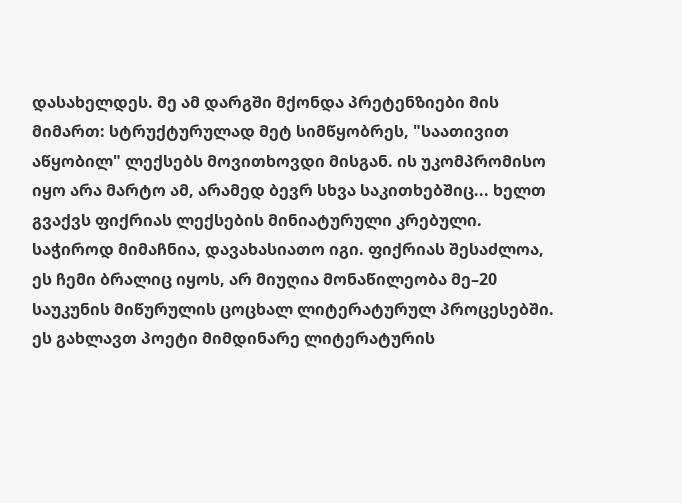დასახელდეს. მე ამ დარგში მქონდა პრეტენზიები მის მიმართ: სტრუქტურულად მეტ სიმწყობრეს, "საათივით აწყობილ" ლექსებს მოვითხოვდი მისგან. ის უკომპრომისო იყო არა მარტო ამ, არამედ ბევრ სხვა საკითხებშიც... ხელთ გვაქვს ფიქრიას ლექსების მინიატურული კრებული. საჭიროდ მიმაჩნია, დავახასიათო იგი. ფიქრიას შესაძლოა, ეს ჩემი ბრალიც იყოს, არ მიუღია მონაწილეობა მე–20 საუკუნის მიწურულის ცოცხალ ლიტერატურულ პროცესებში. ეს გახლავთ პოეტი მიმდინარე ლიტერატურის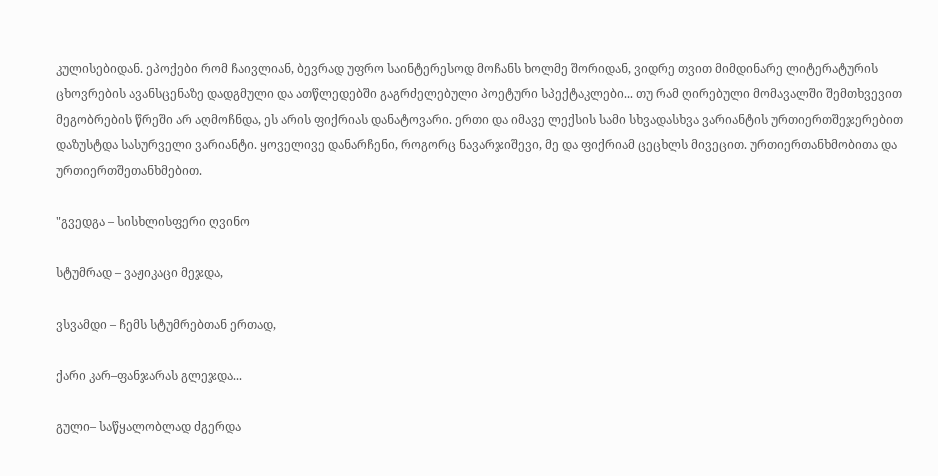კულისებიდან. ეპოქები რომ ჩაივლიან, ბევრად უფრო საინტერესოდ მოჩანს ხოლმე შორიდან, ვიდრე თვით მიმდინარე ლიტერატურის ცხოვრების ავანსცენაზე დადგმული და ათწლედებში გაგრძელებული პოეტური სპექტაკლები... თუ რამ ღირებული მომავალში შემთხვევით მეგობრების წრეში არ აღმოჩნდა, ეს არის ფიქრიას დანატოვარი. ერთი და იმავე ლექსის სამი სხვადასხვა ვარიანტის ურთიერთშეჯერებით დაზუსტდა სასურველი ვარიანტი. ყოველივე დანარჩენი, როგორც ნავარჯიშევი, მე და ფიქრიამ ცეცხლს მივეცით. ურთიერთანხმობითა და ურთიერთშეთანხმებით.

"გვედგა – სისხლისფერი ღვინო

სტუმრად – ვაჟიკაცი მეჯდა,

ვსვამდი – ჩემს სტუმრებთან ერთად,

ქარი კარ–ფანჯარას გლეჯდა...

გული– საწყალობლად ძგერდა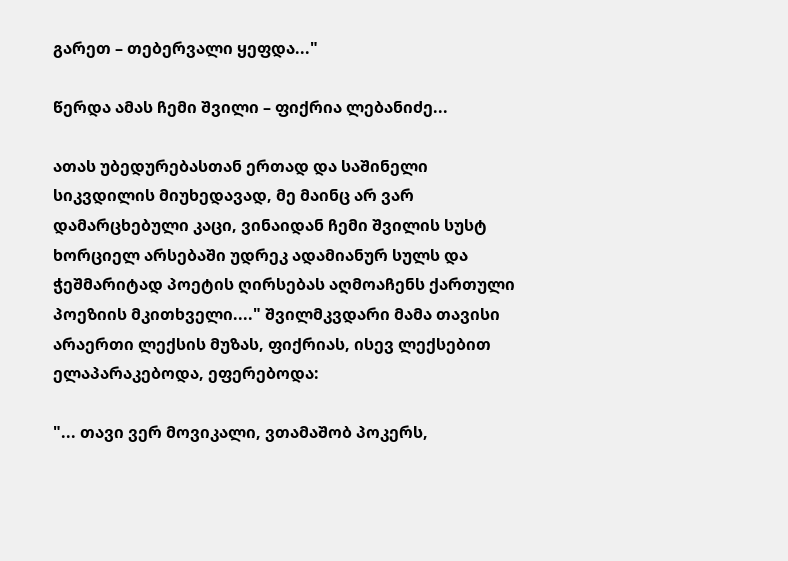გარეთ – თებერვალი ყეფდა..."

წერდა ამას ჩემი შვილი – ფიქრია ლებანიძე...

ათას უბედურებასთან ერთად და საშინელი სიკვდილის მიუხედავად, მე მაინც არ ვარ დამარცხებული კაცი, ვინაიდან ჩემი შვილის სუსტ ხორციელ არსებაში უდრეკ ადამიანურ სულს და ჭეშმარიტად პოეტის ღირსებას აღმოაჩენს ქართული პოეზიის მკითხველი...." შვილმკვდარი მამა თავისი არაერთი ლექსის მუზას, ფიქრიას, ისევ ლექსებით ელაპარაკებოდა, ეფერებოდა:

"... თავი ვერ მოვიკალი, ვთამაშობ პოკერს,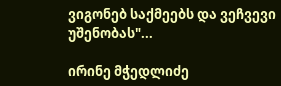ვიგონებ საქმეებს და ვეჩვევი უშენობას"...

ირინე მჭედლიძე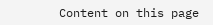Content on this page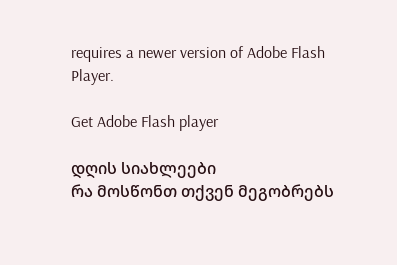requires a newer version of Adobe Flash Player.

Get Adobe Flash player

დღის სიახლეები
რა მოსწონთ თქვენ მეგობრებს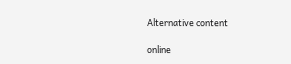Alternative content

online